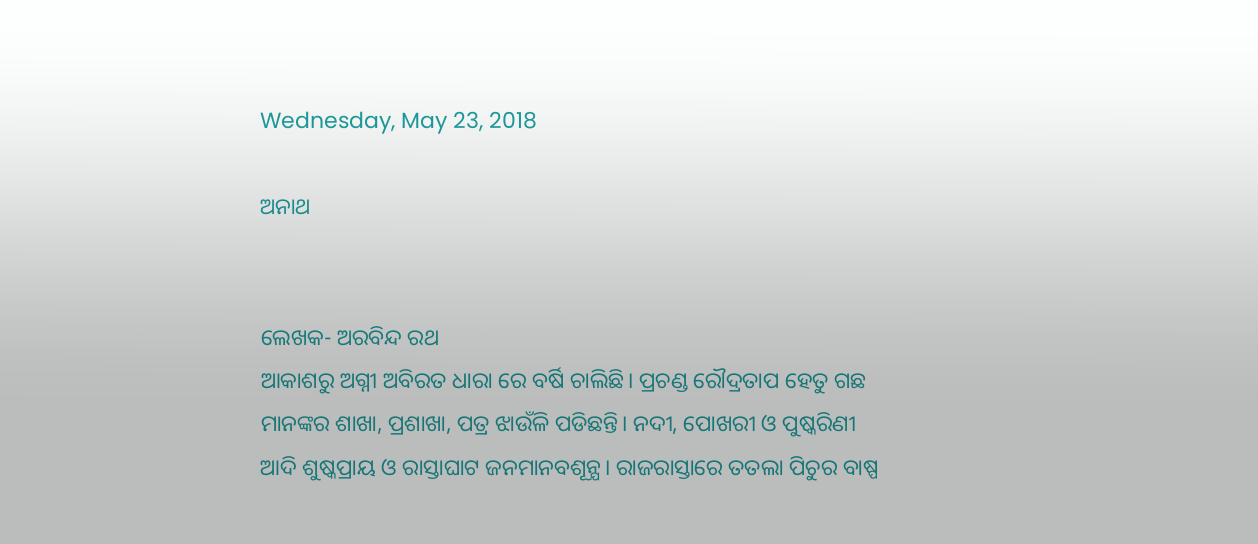Wednesday, May 23, 2018

ଅନାଥ


ଲେଖକ- ଅରବିନ୍ଦ ରଥ
ଆକାଶରୁ ଅଗ୍ନୀ ଅବିରତ ଧାରା ରେ ବର୍ଷି ଚାଲିଛି। ପ୍ରଚଣ୍ଡ ରୌଦ୍ରତାପ ହେତୁ ଗଛ ମାନଙ୍କର ଶାଖା, ପ୍ରଶାଖା, ପତ୍ର ଝାଉଁଳି ପଡିଛନ୍ତି। ନଦୀ, ପୋଖରୀ ଓ ପୁଷ୍କରିଣୀ ଆଦି ଶୁଷ୍କପ୍ରାୟ ଓ ରାସ୍ତାଘାଟ ଜନମାନବଶୂନ୍ଯ। ରାଜରାସ୍ତାରେ ତତଲା ପିଚୁର ବାଷ୍ପ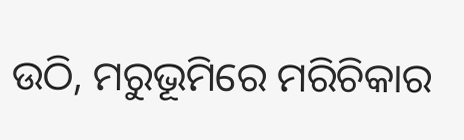ଉଠି, ମରୁଭୂମିରେ ମରିଚିକାର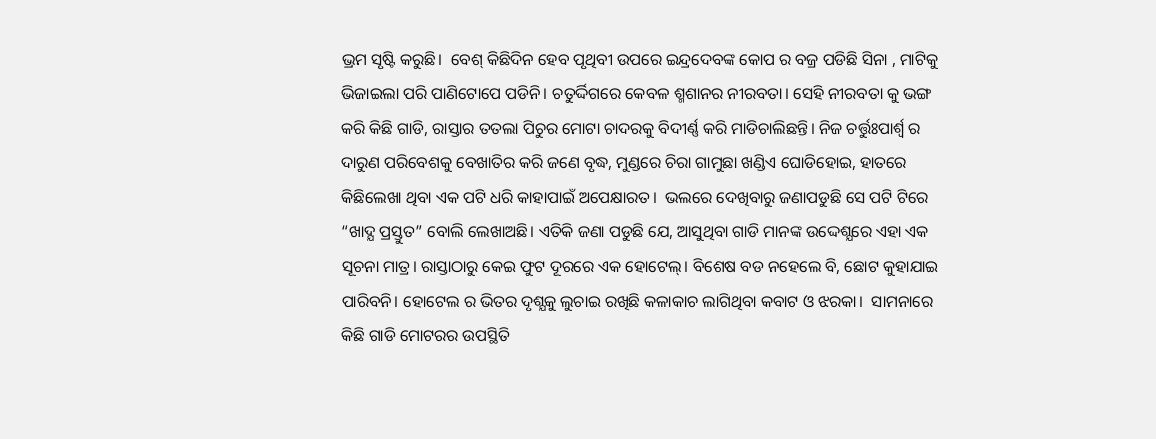ଭ୍ରମ ସୃଷ୍ଟି କରୁଛି।  ବେଶ୍ କିଛିଦିନ ହେବ ପୃଥିବୀ ଉପରେ ଇନ୍ଦ୍ରଦେବଙ୍କ କୋପ ର ବଜ୍ର ପଡିଛି ସିନା , ମାଟିକୁ ଭିଜାଇଲା ପରି ପାଣିଟୋପେ ପଡିନି। ଚତୁର୍ଦ୍ଦିଗରେ କେବଳ ଶ୍ମଶାନର ନୀରବତା। ସେହି ନୀରବତା କୁ ଭଙ୍ଗ କରି କିଛି ଗାଡି, ରାସ୍ତାର ତତଲା ପିଚୁର ମୋଟା ଚାଦରକୁ ବିଦୀର୍ଣ୍ଣ କରି ମାଡିଚାଲିଛନ୍ତି। ନିଜ ଚର୍ତ୍ତୁଃପାର୍ଶ୍ବ ର ଦାରୁଣ ପରିବେଶକୁ ବେଖାତିର କରି ଜଣେ ବୃଦ୍ଧ, ମୁଣ୍ଡରେ ଚିରା ଗାମୁଛା ଖଣ୍ଡିଏ ଘୋଡିହୋଇ, ହାତରେ କିଛିଲେଖା ଥିବା ଏକ ପଟି ଧରି କାହାପାଇଁ ଅପେକ୍ଷାରତ।  ଭଲରେ ଦେଖିବାରୁ ଜଣାପଡୁଛି ସେ ପଟି ଟିରେ  “ଖାଦ୍ଯ ପ୍ରସ୍ତୁତ” ବୋଲି ଲେଖାଅଛି। ଏତିକି ଜଣା ପଡୁଛି ଯେ, ଆସୁଥିବା ଗାଡି ମାନଙ୍କ ଉଦ୍ଦେଶ୍ଯରେ ଏହା ଏକ ସୂଚନା ମାତ୍ର। ରାସ୍ତାଠାରୁ କେଇ ଫୁଟ ଦୂରରେ ଏକ ହୋଟେଲ୍। ବିଶେଷ ବଡ ନହେଲେ ବି, ଛୋଟ କୁହାଯାଇ ପାରିବନି। ହୋଟେଲ ର ଭିତର ଦୃଶ୍ଯକୁ ଲୁଚାଇ ରଖିଛି କଳାକାଚ ଲାଗିଥିବା କବାଟ ଓ ଝରକା।  ସାମନାରେ କିଛି ଗାଡି ମୋଟରର ଉପସ୍ଥିତି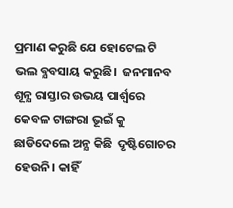ପ୍ରମାଣ କରୁଛି ଯେ ହୋଟେଲ ଟି ଭଲ ବ୍ଯବସାୟ କରୁଛି।  ଜନମାନବ ଶୂନ୍ଯ ରାସ୍ତାର ଉଭୟ ପାର୍ଶ୍ବରେ କେବଳ ଟାଙ୍ଗରା ଭୂଇଁ କୁ ଛାଡିଦେଲେ ଅନ୍ଯ କିଛି  ଦୃଷ୍ଟିଗୋଚର ହେଉନି। କାହିଁ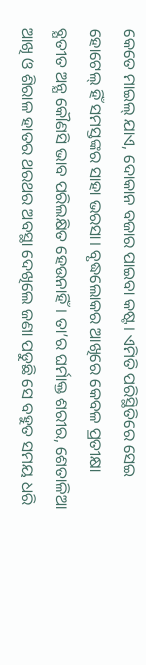କେତେ ମାଇଲ୍ ଯାଏ, ଦୋକାନ ବଜାର ପାଇବା କଷ୍ଟ। ଏମିତି ପରିସ୍ଥିତିରେ ସେଇ ହୋଟେଲ୍ ହିଁ ସମସ୍ତଙ୍କର ସାହା ଭରସା। ବୃଦ୍ଧଲୋକର ଆଖିରେ କେବଳ ପ୍ରତୀକ୍ଷା ବ୍ଯତୀତ ଅନ୍ଯ କୌଣସି ଭାବ ପରିଲକ୍ଷିତ ହେଉନାହିଁ। ତା’ର ଘର୍ମାକ୍ତ ଶରୀର, ଶେତାଳିଆ ଆଖି ଓ ଶିରାଳ ହାତର ଥରଥର ଅବସ୍ଥା ଦେଖିଲେ ଜଣା ପଡୁଛି ସେ ବହୁତ ସମୟ ଧରି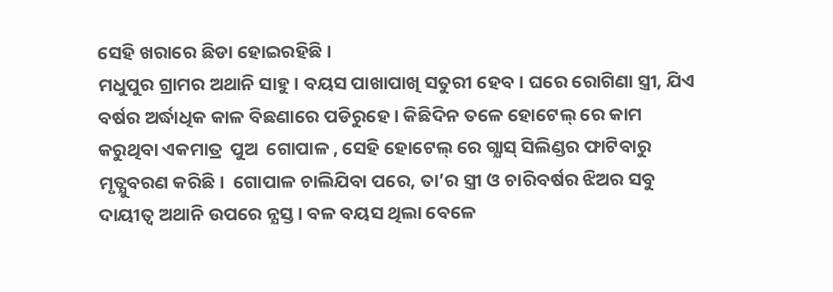ସେହି ଖରାରେ ଛିଡା ହୋଇରହିଛି।
ମଧୁପୁର ଗ୍ରାମର ଅଥାନି ସାହୁ। ବୟସ ପାଖାପାଖି ସତୁରୀ ହେବ। ଘରେ ରୋଗିଣା ସ୍ତ୍ରୀ, ଯିଏ ବର୍ଷର ଅର୍ଦ୍ଧାଧିକ କାଳ ବିଛଣାରେ ପଡିରୁହେ। କିଛିଦିନ ତଳେ ହୋଟେଲ୍ ରେ କାମ କରୁଥିବା ଏକମାତ୍ର  ପୁଅ  ଗୋପାଳ , ସେହି ହୋଟେଲ୍ ରେ ଗ୍ଯାସ୍ ସିଲିଣ୍ଡର ଫାଟିବାରୁ ମୃତ୍ଯୁବରଣ କରିଛି।  ଗୋପାଳ ଚାଲିଯିବା ପରେ, ତା’ର ସ୍ତ୍ରୀ ଓ ଚାରିବର୍ଷର ଝିଅର ସବୁ ଦାୟୀତ୍ବ ଅଥାନି ଉପରେ ନ୍ଯସ୍ତ। ବଳ ବୟସ ଥିଲା ବେଳେ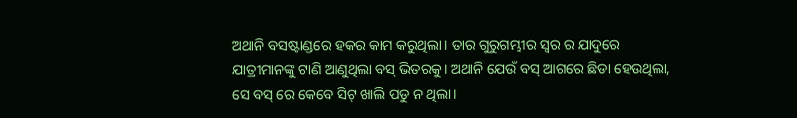ଅଥାନି ବସଷ୍ଟାଣ୍ଡରେ ହକର କାମ କରୁଥିଲା। ତାର ଗୁରୁଗମ୍ଭୀର ସ୍ବର ର ଯାଦୁରେ ଯାତ୍ରୀମାନଙ୍କୁ ଟାଣି ଆଣୁଥିଲା ବସ୍ ଭିତରକୁ। ଅଥାନି ଯେଉଁ ବସ୍ ଆଗରେ ଛିଡା ହେଉଥିଲା, ସେ ବସ୍ ରେ କେବେ ସିଟ୍ ଖାଲି ପଡୁ ନ ଥିଲା।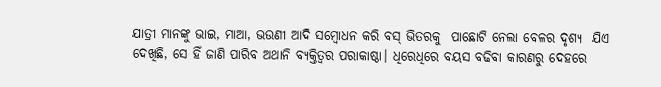ଯାତ୍ରୀ ମାନଙ୍କୁ ଭାଇ, ମାଆ, ଭଉଣୀ ଆଦି ସମ୍ବୋଧନ କରି ବସ୍ ଭିତରକୁ  ପାଛୋଟି ନେଲା ବେଳର ଦୃଶ୍ଯ  ଯିଏ  ଦେଖିଛି, ସେ ହିଁ ଜାଣି ପାରିବ ଅଥାନି ବ୍ଯକ୍ତିତ୍ବର ପରାକାଷ୍ଠା। ଧିରେଧିରେ ବୟସ ବଢିବା କାରଣରୁ ଦେହରେ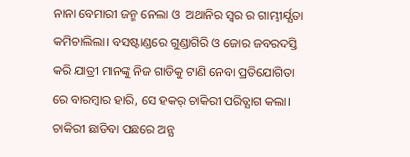ନାନା ବେମାରୀ ଜନ୍ମ ନେଲା ଓ  ଅଥାନିର ସ୍ବର ର ଗାମ୍ଭୀର୍ଯ୍ଯତା  କମିଚାଲିଲା। ବସଷ୍ଟାଣ୍ଡରେ ଗୁଣ୍ଡାଗିରି ଓ ଜୋର ଜବରଦସ୍ତି କରି ଯାତ୍ରୀ ମାନଙ୍କୁ ନିଜ ଗାଡିକୁ ଟାଣି ନେବା ପ୍ରତିଯୋଗିତା ରେ ବାରମ୍ବାର ହାରି, ସେ ହକର୍ ଚାକିରୀ ପରିତ୍ଯାଗ କଲା। ଚାକିରୀ ଛାଡିବା ପଛରେ ଅନ୍ଯ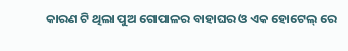କାରଣ ଟି ଥିଲା ପୁଅ ଗୋପାଳର ବାହାଘର ଓ ଏକ ହୋଟେଲ୍ ରେ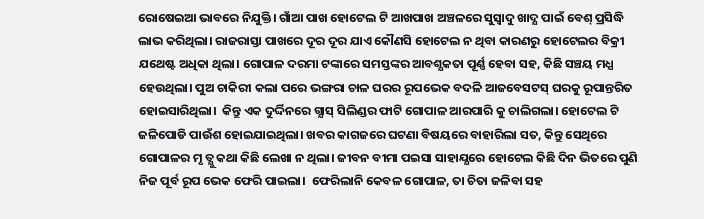ରୋଷେଇଆ ଭାବରେ ନିଯୁକ୍ତି। ଗାଁଆ ପାଖ ହୋଟେଲ ଟି ଆଖପାଖ ଅଞ୍ଚଳରେ ସୁସ୍ବାଦୁ ଖାଦ୍ଯ ପାଇଁ ବେଶ୍ ପ୍ରସିଦ୍ଧି ଲାଭ କରିଥିଲା। ରାଜରାସ୍ତା ପାଖରେ ଦୂର ଦୂର ଯାଏ କୌଣସି ହୋଟେଲ ନ ଥିବା କାରଣରୁ ହୋଟେଲର ବିକ୍ରୀ ଯଥେଷ୍ଟ ଅଧିକା ଥିଲା। ଗୋପାଳ ଦରମା ଟଙ୍କାରେ ସମସ୍ତଙ୍କର ଆବଶ୍ଯକତା ପୂର୍ଣ୍ଣ ହେବା ସହ, କିଛି ସଞ୍ଚୟ ମଧ୍ଯ ହେଉଥିଲା। ପୁଅ ଚାକିରୀ କଲା ପରେ ଭଙ୍ଗରା ଚାଳ ଘରର ରୂପଭେକ ବଦଳି ଆଜବେସଟସ୍ ଘରକୁ ରୂପାନ୍ତରିତ ହୋଇସାରିଥିଲା।  କିନ୍ତୁ ଏକ ଦୁର୍ଦ୍ଦିନରେ ଗ୍ଯାସ୍ ସିଲିଣ୍ଡର ଫାଟି ଗୋପାଳ ଆରପାରି କୁ ଚାଲିଗଲା। ହୋଟେଲ ଟି ଜଳିପୋଡି ପାଉଁଶ ହୋଇଯାଇଥିଲା। ଖବର କାଗଜରେ ଘଟଣା ବିଷୟରେ ବାହାରିଲା ସତ, କିନ୍ତୁ ସେଥିରେ ଗୋପାଳର ମୃ ତ୍ଯୁ କଥା କିଛି ଲେଖା ନ ଥିଲା। ଜୀବନ ବୀମା ପଇସା ସାହାଯ୍ଯରେ ହୋଟେଲ କିଛି ଦିନ ଭିତରେ ପୁଣି ନିଜ ପୂର୍ବ ରୂପ ଭେକ ଫେରି ପାଇଲା।  ଫେରିଲାନି କେବଳ ଗୋପାଳ, ତା ଚିତା ଜଳିବା ସହ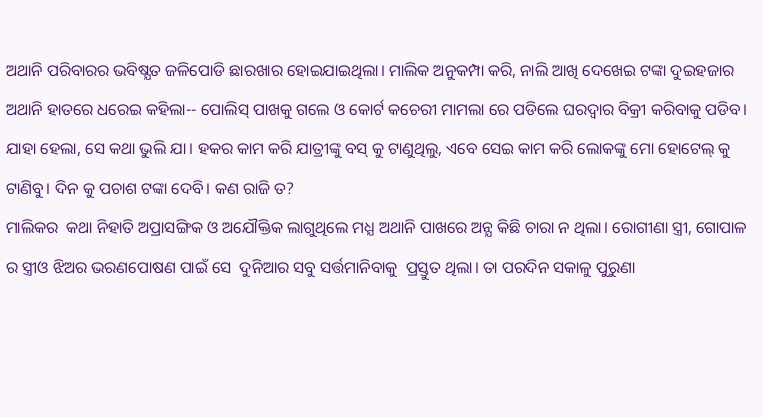ଅଥାନି ପରିବାରର ଭବିଷ୍ଯତ ଜଳିପୋଡି ଛାରଖାର ହୋଇଯାଇଥିଲା। ମାଲିକ ଅନୁକମ୍ପା କରି, ନାଲି ଆଖି ଦେଖେଇ ଟଙ୍କା ଦୁଇହଜାର ଅଥାନି ହାତରେ ଧରେଇ କହିଲା-- ପୋଲିସ୍ ପାଖକୁ ଗଲେ ଓ କୋର୍ଟ କଚେରୀ ମାମଲା ରେ ପଡିଲେ ଘରଦ୍ବାର ବିକ୍ରୀ କରିବାକୁ ପଡିବ। ଯାହା ହେଲା, ସେ କଥା ଭୁଲି ଯା। ହକର କାମ କରି ଯାତ୍ରୀଙ୍କୁ ବସ୍ କୁ ଟାଣୁଥିଲୁ, ଏବେ ସେଇ କାମ କରି ଲୋକଙ୍କୁ ମୋ ହୋଟେଲ୍ କୁ ଟାଣିବୁ। ଦିନ କୁ ପଚାଶ ଟଙ୍କା ଦେବି। କଣ ରାଜି ତ?
ମାଲିକର  କଥା ନିହାତି ଅପ୍ରାସଙ୍ଗିକ ଓ ଅଯୌକ୍ତିକ ଲାଗୁଥିଲେ ମଧ୍ଯ ଅଥାନି ପାଖରେ ଅନ୍ଯ କିଛି ଚାରା ନ ଥିଲା। ରୋଗୀଣା ସ୍ତ୍ରୀ, ଗୋପାଳ ର ସ୍ତ୍ରୀଓ ଝିଅର ଭରଣପୋଷଣ ପାଇଁ ସେ  ଦୁନିଆର ସବୁ ସର୍ତ୍ତମାନିବାକୁ  ପ୍ରସ୍ତୁତ ଥିଲା। ତା ପରଦିନ ସକାଳୁ ପୁରୁଣା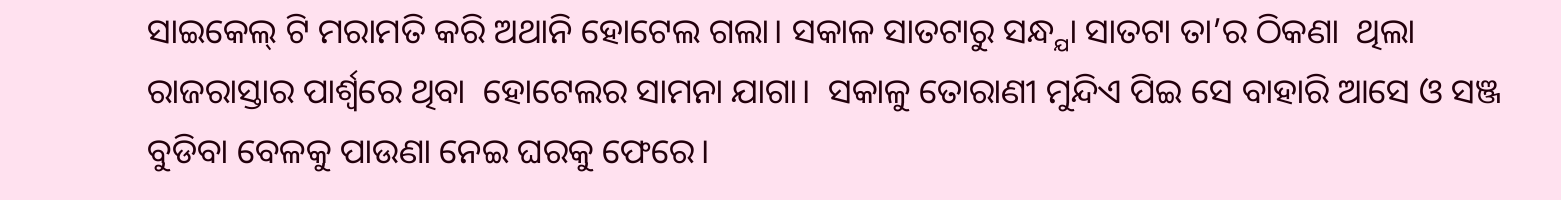ସାଇକେଲ୍ ଟି ମରାମତି କରି ଅଥାନି ହୋଟେଲ ଗଲା। ସକାଳ ସାତଟାରୁ ସନ୍ଧ୍ଯା ସାତଟା ତା’ର ଠିକଣା  ଥିଲା  ରାଜରାସ୍ତାର ପାର୍ଶ୍ବରେ ଥିବା  ହୋଟେଲର ସାମନା ଯାଗା।  ସକାଳୁ ତୋରାଣୀ ମୁନ୍ଦିଏ ପିଇ ସେ ବାହାରି ଆସେ ଓ ସଞ୍ଜ ବୁଡିବା ବେଳକୁ ପାଉଣା ନେଇ ଘରକୁ ଫେରେ।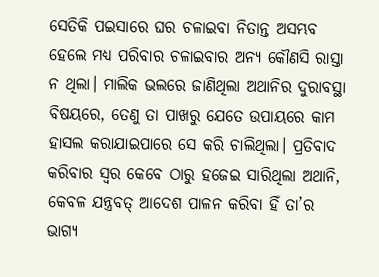ସେତିକି ପଇସାରେ ଘର ଚଳାଇବା ନିତାନ୍ତ ଅସମ୍ଭବ ହେଲେ ମଧ୍ଯ ପରିବାର ଚଳାଇବାର ଅନ୍ଯ କୌଣସି ରାସ୍ତା ନ ଥିଲା। ମାଲିକ ଭଲରେ ଜାଣିଥିଲା ଅଥାନିର ଦୁରାବସ୍ଥା ବିଷୟରେ, ତେଣୁ ତା ପାଖରୁ ଯେତେ ଉପାୟରେ କାମ ହାସଲ କରାଯାଇପାରେ ସେ କରି ଚାଲିଥିଲା। ପ୍ରତିବାଦ କରିବାର ସ୍ବର କେବେ ଠାରୁ ହଜେଇ ସାରିଥିଲା ଅଥାନି, କେବଳ ଯନ୍ତ୍ରବତ୍ ଆଦେଶ ପାଳନ କରିବା ହିଁ ତା’ର ଭାଗ୍ଯ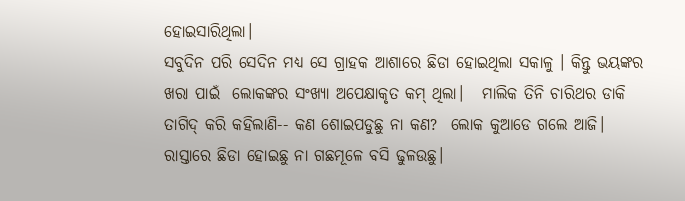ହୋଇସାରିଥିଲା।
ସବୁଦିନ ପରି ସେଦିନ ମଧ୍ଯ ସେ ଗ୍ରାହକ ଆଶାରେ ଛିଡା ହୋଇଥିଲା ସକାଳୁ । କିନ୍ତୁ ଭୟଙ୍କର ଖରା ପାଇଁ  ଲୋକଙ୍କର ସଂଖ୍ଯା ଅପେକ୍ଷାକୃତ କମ୍ ଥିଲା।   ମାଲିକ ତିନି ଚାରିଥର ଡାକି ତାଗିଦ୍ କରି କହିଲାଣି-- କଣ ଶୋଇପଡୁଛୁ ନା କଣ?  ଲୋକ କୁଆଡେ ଗଲେ ଆଜି। ରାସ୍ତାରେ ଛିଡା ହୋଇଛୁ ନା ଗଛମୂଳେ ବସି ଢୁଳଉଛୁ।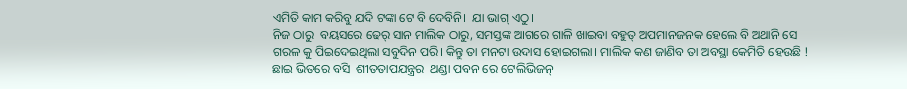ଏମିତି କାମ କରିବୁ ଯଦି ଟଙ୍କା ଟେ ବି ଦେବିନି।  ଯା ଭାଗ୍ ଏଠୁ।
ନିଜ ଠାରୁ  ବୟସରେ ଢେର୍ ସାନ ମାଲିକ ଠାରୁ, ସମସ୍ତଙ୍କ ଆଗରେ ଗାଳି ଖାଇବା ବହୁତ୍ ଅପମାନଜନକ ହେଲେ ବି ଅଥାନି ସେ ଗରଳ କୁ ପିଇଦେଇଥିଲା ସବୁଦିନ ପରି। କିନ୍ତୁ ତା ମନଟା ଉଦାସ ହୋଇଗଲା। ମାଲିକ କଣ ଜାଣିବ ତା ଅବସ୍ଥା କେମିତି ହେଉଛି ! ଛାଇ ଭିତରେ ବସି  ଶୀତତାପଯନ୍ତ୍ରର  ଥଣ୍ଡା ପବନ ରେ ଟେଲିଭିଜନ୍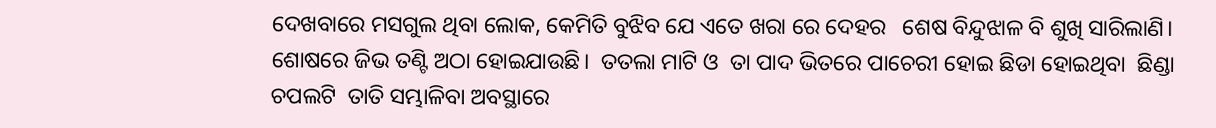ଦେଖବାରେ ମସଗୁଲ ଥିବା ଲୋକ, କେମିତି ବୁଝିବ ଯେ ଏତେ ଖରା ରେ ଦେହର   ଶେଷ ବିନ୍ଦୁଝାଳ ବି ଶୁଖି ସାରିଲାଣି। ଶୋଷରେ ଜିଭ ତଣ୍ଟି ଅଠା ହୋଇଯାଉଛି।  ତତଲା ମାଟି ଓ  ତା ପାଦ ଭିତରେ ପାଚେରୀ ହୋଇ ଛିଡା ହୋଇଥିବା  ଛିଣ୍ଡା ଚପଲଟି  ତାତି ସମ୍ଭାଳିବା ଅବସ୍ଥାରେ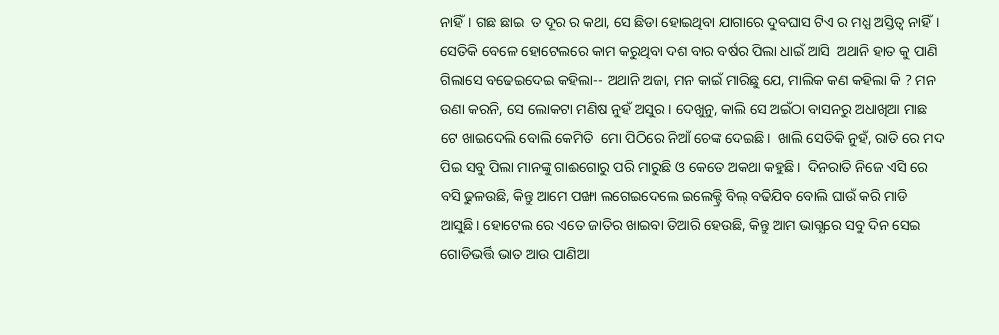ନାହିଁ। ଗଛ ଛାଇ  ତ ଦୂର ର କଥା, ସେ ଛିଡା ହୋଇଥିବା ଯାଗାରେ ଦୁବଘାସ ଟିଏ ର ମଧ୍ଯ ଅସ୍ତିତ୍ବ ନାହିଁ।
ସେତିକି ବେଳେ ହୋଟେଲରେ କାମ କରୁଥିବା ଦଶ ବାର ବର୍ଷର ପିଲା ଧାଇଁ ଆସି  ଅଥାନି ହାତ କୁ ପାଣି ଗିଲାସେ ବଢେଇଦେଇ କହିଲା-- ଅଥାନି ଅଜା, ମନ କାଇଁ ମାରିଛୁ ଯେ, ମାଲିକ କଣ କହିଲା କି ? ମନ ଉଣା କରନି, ସେ ଲୋକଟା ମଣିଷ ନୁହଁ ଅସୁର। ଦେଖୁନୁ, କାଲି ସେ ଅଇଁଠା ବାସନରୁ ଅଧାଖିଆ ମାଛ ଟେ ଖାଇଦେଲି ବୋଲି କେମିତି  ମୋ ପିଠିରେ ନିଆଁ ଚେଙ୍କ ଦେଇଛି।  ଖାଲି ସେତିକି ନୁହଁ, ରାତି ରେ ମଦ ପିଇ ସବୁ ପିଲା ମାନଙ୍କୁ ଗାଈଗୋରୁ ପରି ମାରୁଛି ଓ କେତେ ଅକଥା କହୁଛି।  ଦିନରାତି ନିଜେ ଏସି ରେ ବସି ଢୁଳଉଛି, କିନ୍ତୁ ଆମେ ପଙ୍ଖା ଲଗେଇଦେଲେ ଇଲେକ୍ଟ୍ରି ବିଲ୍ ବଢିଯିବ ବୋଲି ଘାଉଁ କରି ମାଡି ଆସୁଛି। ହୋଟେଲ ରେ ଏତେ ଜାତିର ଖାଇବା ତିଆରି ହେଉଛି, କିନ୍ତୁ ଆମ ଭାଗ୍ଯରେ ସବୁ ଦିନ ସେଇ ଗୋଡିଭର୍ତ୍ତି ଭାତ ଆଉ ପାଣିଆ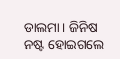ଡାଲମା। ଜିନିଷ ନଷ୍ଟ ହୋଇଗଲେ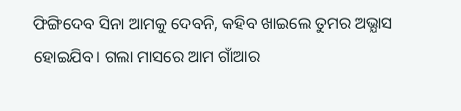ଫିଙ୍ଗିଦେବ ସିନା ଆମକୁ ଦେବନି, କହିବ ଖାଇଲେ ତୁମର ଅଭ୍ଯାସ ହୋଇଯିବ। ଗଲା ମାସରେ ଆମ ଗାଁଆର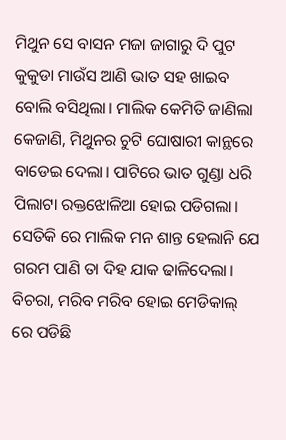ମିଥୁନ ସେ ବାସନ ମଜା ଜାଗାରୁ ଦି ପୁଟ କୁକୁଡା ମାଉଁସ ଆଣି ଭାତ ସହ ଖାଇବ ବୋଲି ବସିଥିଲା। ମାଲିକ କେମିତି ଜାଣିଲା କେଜାଣି, ମିଥୁନର ଚୁଟି ଘୋଷାରୀ କାନ୍ଥରେ ବାଡେଇ ଦେଲା। ପାଟିରେ ଭାତ ଗୁଣ୍ଡା ଧରି ପିଲାଟା ରକ୍ତଝୋଳିଆ ହୋଇ ପଡିଗଲା।  ସେତିକି ରେ ମାଲିକ ମନ ଶାନ୍ତ ହେଲାନି ଯେ ଗରମ ପାଣି ତା ଦିହ ଯାକ ଢାଳିଦେଲା।  ବିଚରା, ମରିବ ମରିବ ହୋଇ ମେଡିକାଲ୍ ରେ ପଡିଛି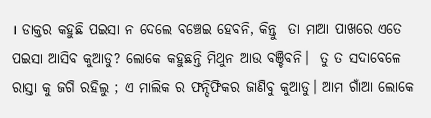। ଡାକ୍ତର କହୁଛି ପଇସା ନ ଦେଲେ ବଞ୍ଚେଇ ହେବନି, କିନ୍ତୁ  ତା ମାଆ ପାଖରେ ଏତେ ପଇସା ଆସିବ କୁଆଡୁ? ଲୋକେ କହୁଛନ୍ତି ମିଥୁନ ଆଉ ବଞ୍ଚିବନି।  ତୁ ତ ସଦାବେଳେ ରାସ୍ତା କୁ ଜଗି ରହିଲୁ ; ଏ ମାଲିକ ର ଫନ୍ଦିଫିକର ଜାଣିବୁ କୁଆଡୁ। ଆମ ଗାଁଆ ଲୋକେ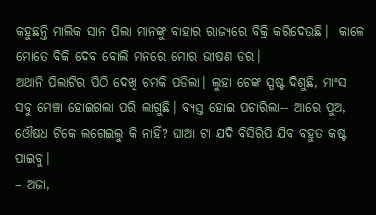କହୁଛନ୍ତି ମାଲିକ ସାନ ପିଲା ମାନଙ୍କୁ ବାହାର ରାଜ୍ଯରେ ବିକ୍ରି କରିଦେଉଛି।  କାଳେ ମୋତେ ବିକି ଦେବ ବୋଲି ମନରେ ମୋର ଭୀଷଣ ଡର।
ଅଥାନି ପିଲାଟିର ପିଠି ଦେଖି ଚମକି ପଡିଲା। ଲୁହା ଚେଙ୍କ ସ୍ପଷ୍ଟ ଦିଶୁଛି, ମାଂସ ସବୁ ମେଞ୍ଚା ହୋଇଗଲା ପରି ଲାଗୁଛି। ବ୍ଯସ୍ତ ହୋଇ ପଚାରିଲା-- ଆରେ ପୁଅ, ଓୌଷଧ ଟିକେ ଲଗେଇଲୁ କି ନାହିଁ? ଘାଆ ଟା ଯଦି ବିସିରିପି ଯିବ ବହୁତ କଷ୍ଟ ପାଇବୁ।
– ଅଜା,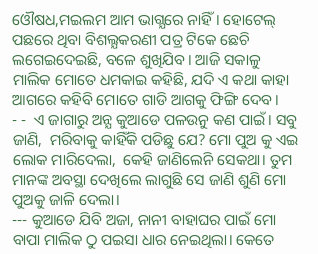ଓୌଷଧ,ମଇଲମ ଆମ ଭାଗ୍ଯରେ ନାହିଁ। ହୋଟେଲ୍ ପଛରେ ଥିବା ବିଶଲ୍ଯକରଣୀ ପତ୍ର ଟିକେ ଛେଚି ଲଗେଇଦେଇଛି, ବଳେ ଶୁଖିଯିବ। ଆଜି ସକାଳୁ ମାଲିକ ମୋତେ ଧମକାଇ କହିଛି, ଯଦି ଏ କଥା କାହା ଆଗରେ କହିବି ମୋତେ ଗାଡି ଆଗକୁ ଫିଙ୍ଗି ଦେବ।
- -  ଏ ଜାଗାରୁ ଅନ୍ଯ କୁଆଡେ ପଳଉନୁ କଣ ପାଇଁ। ସବୁ ଜାଣି,  ମରିବାକୁ କାହିଁକି ପଡିଛୁ ଯେ? ମୋ ପୁଅ କୁ ଏଇ ଲୋକ ମାରିଦେଲା,  କେହି ଜାଣିଲେନି ସେକଥା। ତୁମ ମାନଙ୍କ ଅବସ୍ଥା ଦେଖିଲେ ଲାଗୁଛି ସେ ଜାଣି ଶୁଣି ମୋ ପୁଅକୁ ଜାଳି ଦେଲା।
--- କୁଆଡେ ଯିବି ଅଜା, ନାନୀ ବାହାଘର ପାଇଁ ମୋ ବାପା ମାଲିକ ଠୁ ପଇସା ଧାର ନେଇଥିଲା। କେତେ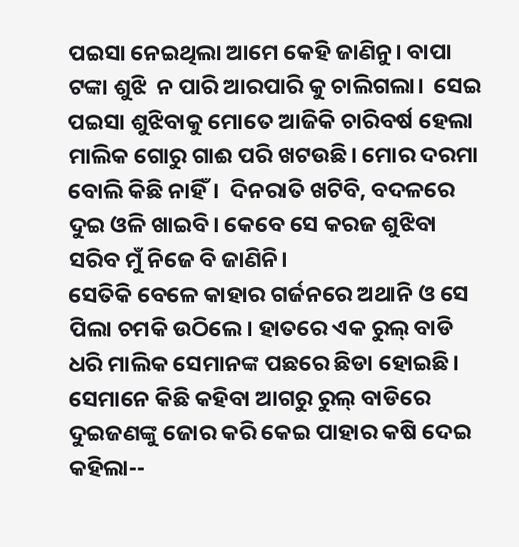ପଇସା ନେଇଥିଲା ଆମେ କେହି ଜାଣିନୁ। ବାପା ଟଙ୍କା ଶୁଝି  ନ ପାରି ଆରପାରି କୁ ଚାଲିଗଲା।  ସେଇ ପଇସା ଶୁଝିବାକୁ ମୋତେ ଆଜିକି ଚାରିବର୍ଷ ହେଲା ମାଲିକ ଗୋରୁ ଗାଈ ପରି ଖଟଉଛି। ମୋର ଦରମା  ବୋଲି କିଛି ନାହିଁ।  ଦିନରାତି ଖଟିବି, ବଦଳରେ ଦୁଇ ଓଳି ଖାଇବି। କେବେ ସେ କରଜ ଶୁଝିବା ସରିବ ମୁଁ ନିଜେ ବି ଜାଣିନି।
ସେତିକି ବେଳେ କାହାର ଗର୍ଜନରେ ଅଥାନି ଓ ସେ ପିଲା ଚମକି ଉଠିଲେ। ହାତରେ ଏକ ରୁଲ୍ ବାଡି ଧରି ମାଲିକ ସେମାନଙ୍କ ପଛରେ ଛିଡା ହୋଇଛି। ସେମାନେ କିଛି କହିବା ଆଗରୁ ରୁଲ୍ ବାଡିରେ ଦୁଇଜଣଙ୍କୁ ଜୋର କରି କେଇ ପାହାର କଷି ଦେଇ କହିଲା--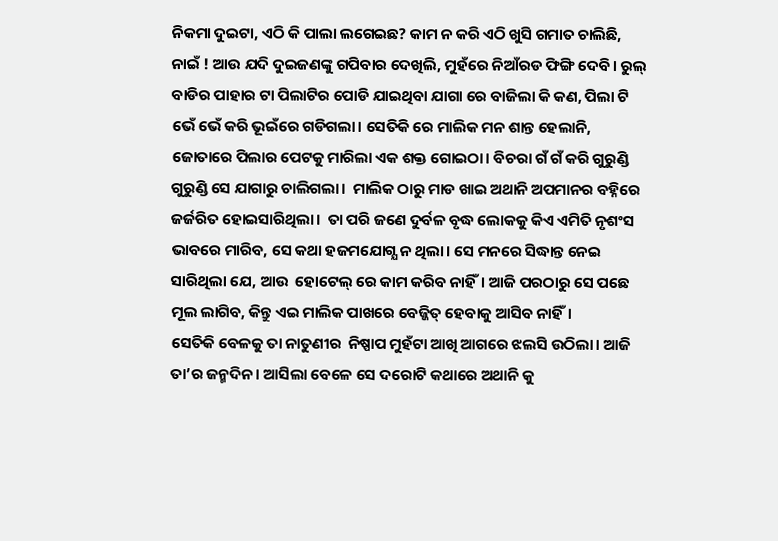ନିକମା ଦୁଇଟା, ଏଠି କି ପାଲା ଲଗେଇଛ? କାମ ନ କରି ଏଠି ଖୁସି ଗମାତ ଚାଲିଛି,  ନାଇଁ ! ଆଉ ଯଦି ଦୁଇଜଣଙ୍କୁ ଗପିବାର ଦେଖିଲି, ମୁହଁରେ ନିଆଁରଡ ଫିଙ୍ଗି ଦେବି। ରୁଲ୍ ବାଡିର ପାହାର ଟା ପିଲାଟିର ପୋଡି ଯାଇଥିବା ଯାଗା ରେ ବାଜିଲା କି କଣ, ପିଲା ଟି ଭେଁ ଭେଁ କରି ଭୂଇଁରେ ଗଡିଗଲା। ସେତିକି ରେ ମାଲିକ ମନ ଶାନ୍ତ ହେଲାନି, ଜୋତାରେ ପିଲାର ପେଟକୁ ମାରିଲା ଏକ ଶକ୍ତ ଗୋଇଠା। ବିଚରା ଗଁ ଗଁ କରି ଗୁରୁଣ୍ଡି ଗୁରୁଣ୍ଡି ସେ ଯାଗାରୁ ଚାଲିଗଲା।  ମାଲିକ ଠାରୁ ମାଡ ଖାଇ ଅଥାନି ଅପମାନର ବହ୍ନିରେ ଜର୍ଜରିତ ହୋଇସାରିଥିଲା।  ତା ପରି ଜଣେ ଦୁର୍ବଳ ବୃଦ୍ଧ ଲୋକକୁ କିଏ ଏମିତି ନୃଶଂସ  ଭାବରେ ମାରିବ, ସେ କଥା ହଜମଯୋଗ୍ଯ ନ ଥିଲା। ସେ ମନରେ ସିଦ୍ଧାନ୍ତ ନେଇ ସାରିଥିଲା ଯେ, ଆଉ  ହୋଟେଲ୍ ରେ କାମ କରିବ ନାହିଁ। ଆଜି ପରଠାରୁ ସେ ପଛେ ମୂଲ ଲାଗିବ, କିନ୍ତୁ ଏଇ ମାଲିକ ପାଖରେ ବେଜ୍ଜିତ୍ ହେବାକୁ ଆସିବ ନାହିଁ।
ସେତିକି ବେଳକୁ ତା ନାତୁଣୀର  ନିଷ୍ପାପ ମୁହଁଟା ଆଖି ଆଗରେ ଝଲସି ଉଠିଲା। ଆଜି ତା’ର ଜନ୍ମଦିନ। ଆସିଲା ବେଳେ ସେ ଦରୋଟି କଥାରେ ଅଥାନି କୁ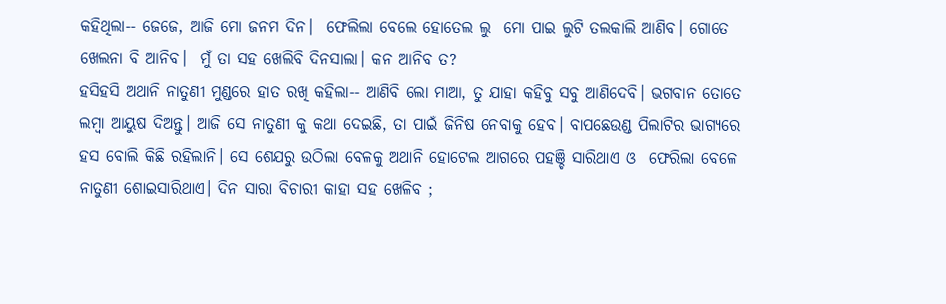କହିଥିଲା-- ଜେଜେ, ଆଜି ମୋ ଜନମ ଦିନ।  ଫେଲିଲା ବେଲେ ହୋତେଲ ଲୁ  ମୋ ପାଇ ଲୁଟି ତଲକାଲି ଆଣିବ। ଗୋତେ ଖେଲନା ବି ଆନିବ।  ମୁଁ ତା ସହ ଖେଲିବି ଦିନସାଲା। କନ ଆନିବ ତ?
ହସିହସି ଅଥାନି ନାତୁଣୀ ମୁଣ୍ଡରେ ହାତ ରଖି କହିଲା-- ଆଣିବି ଲୋ ମାଆ, ତୁ ଯାହା କହିବୁ ସବୁ ଆଣିଦେବି। ଭଗବାନ ତୋତେ ଲମ୍ବା ଆୟୁଷ ଦିଅନ୍ତୁ। ଆଜି ସେ ନାତୁଣୀ କୁ କଥା ଦେଇଛି, ତା ପାଇଁ ଜିନିଷ ନେବାକୁ ହେବ। ବାପଛେଉଣ୍ଡ ପିଲାଟିର ଭାଗ୍ଯରେ ହସ ବୋଲି କିଛି ରହିଲାନି। ସେ ଶେଯରୁ ଉଠିଲା ବେଳକୁ ଅଥାନି ହୋଟେଲ ଆଗରେ ପହଞ୍ଚି ସାରିଥାଏ ଓ  ଫେରିଲା ବେଳେ ନାତୁଣୀ ଶୋଇସାରିଥାଏ। ଦିନ ସାରା ବିଚାରୀ କାହା ସହ ଖେଳିବ ;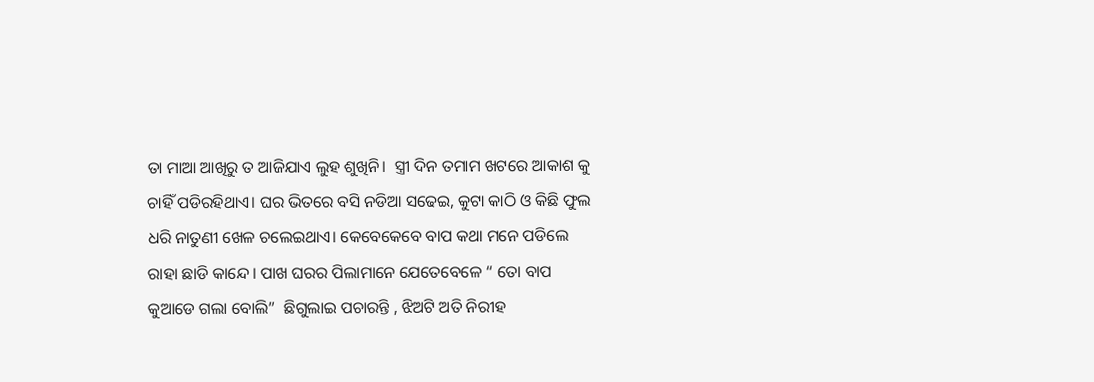ତା ମାଆ ଆଖିରୁ ତ ଆଜିଯାଏ ଲୁହ ଶୁଖିନି।  ସ୍ତ୍ରୀ ଦିନ ତମାମ ଖଟରେ ଆକାଶ କୁ ଚାହିଁ ପଡିରହିଥାଏ। ଘର ଭିତରେ ବସି ନଡିଆ ସଢେଇ, କୁଟା କାଠି ଓ କିଛି ଫୁଲ ଧରି ନାତୁଣୀ ଖେଳ ଚଲେଇଥାଏ। କେବେକେବେ ବାପ କଥା ମନେ ପଡିଲେ ରାହା ଛାଡି କାନ୍ଦେ। ପାଖ ଘରର ପିଲାମାନେ ଯେତେବେଳେ “ ତୋ ବାପ କୁଆଡେ ଗଲା ବୋଲି”  ଛିଗୁଲାଇ ପଚାରନ୍ତି , ଝିଅଟି ଅତି ନିରୀହ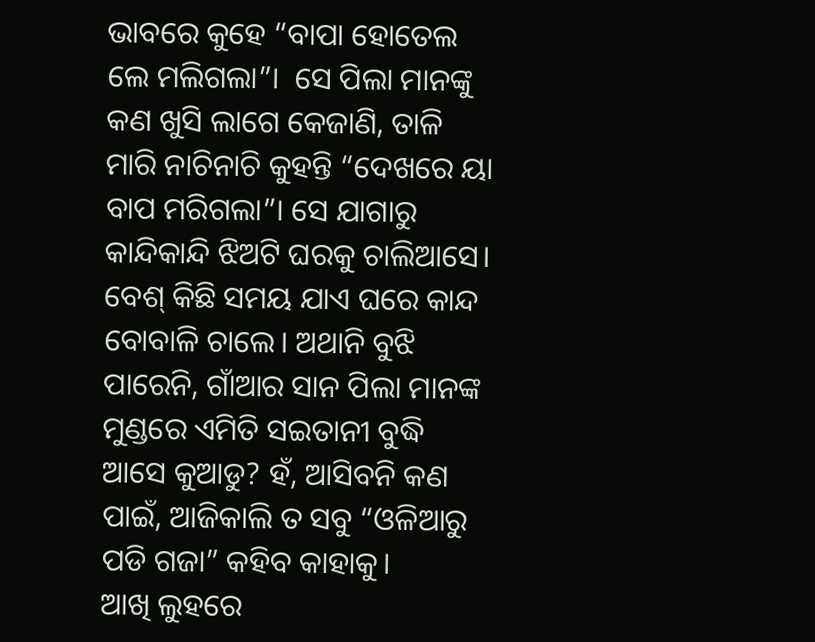ଭାବରେ କୁହେ “ବାପା ହୋତେଲ ଲେ ମଲିଗଲା”।  ସେ ପିଲା ମାନଙ୍କୁ କଣ ଖୁସି ଲାଗେ କେଜାଣି, ତାଳି ମାରି ନାଚିନାଚି କୁହନ୍ତି “ଦେଖରେ ୟା ବାପ ମରିଗଲା”। ସେ ଯାଗାରୁ କାନ୍ଦିକାନ୍ଦି ଝିଅଟି ଘରକୁ ଚାଲିଆସେ। ବେଶ୍ କିଛି ସମୟ ଯାଏ ଘରେ କାନ୍ଦ ବୋବାଳି ଚାଲେ। ଅଥାନି ବୁଝି ପାରେନି, ଗାଁଆର ସାନ ପିଲା ମାନଙ୍କ ମୁଣ୍ଡରେ ଏମିତି ସଇତାନୀ ବୁଦ୍ଧି ଆସେ କୁଆଡୁ? ହଁ, ଆସିବନି କଣ ପାଇଁ, ଆଜିକାଲି ତ ସବୁ “ଓଳିଆରୁ ପଡି ଗଜା” କହିବ କାହାକୁ।
ଆଖି ଲୁହରେ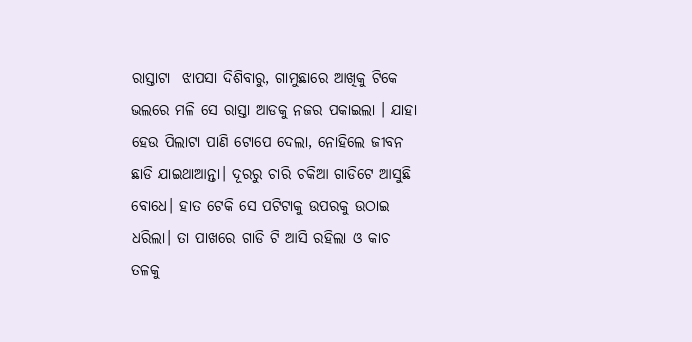ରାସ୍ତାଟା  ଝାପସା ଦିଶିବାରୁ, ଗାମୁଛାରେ ଆଖିକୁ ଟିକେ ଭଲରେ ମଳି ସେ ରାସ୍ତା ଆଡକୁ ନଜର ପକାଇଲା । ଯାହା ହେଉ ପିଲାଟା ପାଣି ଟୋପେ ଦେଲା, ନୋହିଲେ ଜୀବନ ଛାଡି ଯାଇଥାଆନ୍ତା। ଦୂରରୁ ଚାରି ଚକିଆ ଗାଡିଟେ ଆସୁଛି ବୋଧେ। ହାତ ଟେକି ସେ ପଟିଟାକୁ ଉପରକୁ ଉଠାଇ ଧରିଲା। ତା ପାଖରେ ଗାଡି ଟି ଆସି ରହିଲା ଓ କାଚ ତଳକୁ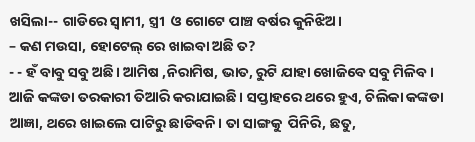ଖସିଲା-- ଗାଡିରେ ସ୍ବାମୀ, ସ୍ତ୍ରୀ  ଓ ଗୋଟେ ପାଞ୍ଚ ବର୍ଷର କୁନିଝିଅ।
– କଣ ମଉସା, ହୋଟେଲ୍ ରେ ଖାଇବା ଅଛି ତ?
- - ହଁ ବାବୁ ସବୁ ଅଛି। ଆମିଷ ,ନିରାମିଷ, ଭାତ, ରୁଟି ଯାହା ଖୋଜିବେ ସବୁ ମିଳିବ। ଆଜି କଙ୍କଡା ତରକାରୀ ତିଆରି କରାଯାଇଛି। ସପ୍ତାହରେ ଥରେ ହୁଏ, ଚିଲିକା କଙ୍କଡା ଆଜ୍ଞା, ଥରେ ଖାଇଲେ ପାଟିରୁ ଛାଡିବନି। ତା ସାଙ୍ଗକୁ  ପିନିରି, ଛତୁ,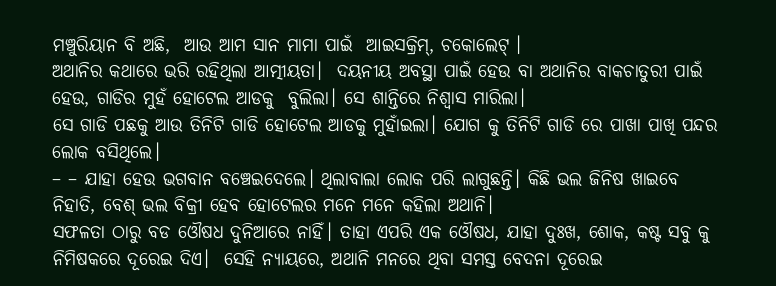ମଞ୍ଚୁରିୟାନ ବି ଅଛି,  ଆଉ ଆମ ସାନ ମାମା ପାଇଁ  ଆଇସକ୍ରିମ୍, ଚକୋଲେଟ୍ ।
ଅଥାନିର କଥାରେ ଭରି ରହିଥିଲା ଆତ୍ମୀୟତା।  ଦୟନୀୟ ଅବସ୍ଥା ପାଇଁ ହେଉ ବା ଅଥାନିର ବାକଚାତୁରୀ ପାଇଁ ହେଉ, ଗାଡିର ମୁହଁ ହୋଟେଲ ଆଡକୁ  ବୁଲିଲା। ସେ ଶାନ୍ତିରେ ନିଶ୍ବାସ ମାରିଲା।
ସେ ଗାଡି ପଛକୁ ଆଉ ତିନିଟି ଗାଡି ହୋଟେଲ ଆଡକୁ ମୁହାଁଇଲା। ଯୋଗ କୁ ତିନିଟି ଗାଡି ରେ ପାଖା ପାଖି ପନ୍ଦର ଲୋକ ବସିଥିଲେ।
– – ଯାହା ହେଉ ଭଗବାନ ବଞ୍ଚେଇଦେଲେ। ଥିଲାବାଲା ଲୋକ ପରି ଲାଗୁଛନ୍ତି। କିଛି ଭଲ ଜିନିଷ ଖାଇବେ ନିହାତି, ବେଶ୍ ଭଲ ବିକ୍ରୀ ହେବ ହୋଟେଲର ମନେ ମନେ କହିଲା ଅଥାନି।
ସଫଳତା ଠାରୁ ବଡ ଓୌଷଧ ଦୁନିଆରେ ନାହିଁ। ତାହା ଏପରି ଏକ ଓୌଷଧ, ଯାହା ଦୁଃଖ, ଶୋକ, କଷ୍ଟ ସବୁ କୁ ନିମିଷକରେ ଦୂରେଇ ଦିଏ।  ସେହି ନ୍ଯାୟରେ, ଅଥାନି ମନରେ ଥିବା ସମସ୍ତ ବେଦନା ଦୂରେଇ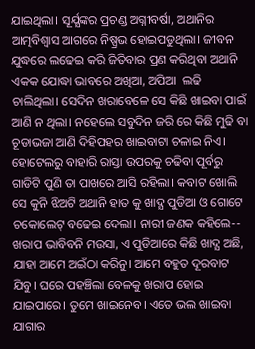ଯାଇଥିଲା। ସୂର୍ଯ୍ଯଙ୍କର ପ୍ରଚଣ୍ଡ ଅଗ୍ନୀବର୍ଷା, ଅଥାନିର ଆତ୍ମବିଶ୍ବାସ ଆଗରେ ନିଷ୍ପ୍ରଭ ହୋଇପଡୁଥିଲା। ଜୀବନ ଯୁଦ୍ଧରେ ଲଢେଇ କରି ଜିତିବାର ପ୍ରଣ କରିଥିବା ଅଥାନି ଏକକ ଯୋଦ୍ଧା ଭାବରେ ଅଖିଆ, ଅପିଆ  ଲଢି ଚାଲିଥିଲା। ସେଦିନ ଖରାବେଳେ ସେ କିଛି ଖାଇବା ପାଇଁ ଆଣି ନ ଥିଲା। ନହେଲେ ସବୁଦିନ ଜରି ରେ କିଛି ମୁଢି ବା ଚୂଡାଭଜା ଆଣି ଦିହିପହର ଖାଇବାଟା ଚଳାଇ ନିଏ।
ହୋଟେଲରୁ ବାହାରି ରାସ୍ତା ଉପରକୁ ଚଢିବା ପୂର୍ବରୁ ଗାଡିଟି ପୁଣି ତା ପାଖରେ ଆସି ରହିଲା। କବାଟ ଖୋଲି ସେ କୁନି ଝିଅଟି ଅଥାନି ହାତ କୁ ଖାଦ୍ଯ ପୁଡିଆ ଓ ଗୋଟେ ଚକୋଲେଟ୍ ବଢେଇ ଦେଲା। ନାରୀ ଜଣକ କହିଲେ-- ଖରାପ ଭାବିବନି ମଉସା, ଏ ପୁଡିଆରେ କିଛି ଖାଦ୍ଯ ଅଛି, ଯାହା ଆମେ ଅଇଁଠା କରିନୁ। ଆମେ ବହୁତ ଦୂରବାଟ ଯିବୁ। ଘରେ ପହଞ୍ଚିଲା ବେଳକୁ ଖରାପ ହୋଇ ଯାଇପାରେ। ତୁମେ ଖାଇନେବ। ଏତେ ଭଲ ଖାଇବା ଯାଗାର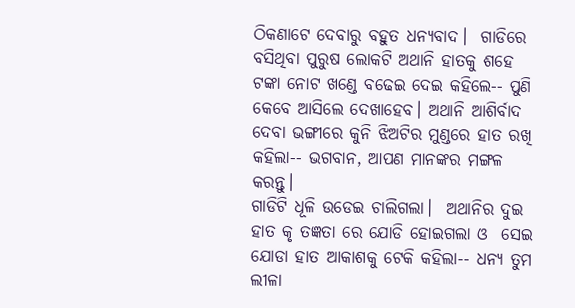ଠିକଣାଟେ ଦେବାରୁ ବହୁତ ଧନ୍ଯବାଦ।  ଗାଡିରେ ବସିଥିବା ପୁରୁଷ ଲୋକଟି ଅଥାନି ହାତକୁ ଶହେ ଟଙ୍କା ନୋଟ ଖଣ୍ଡେ ବଢେଇ ଦେଇ କହିଲେ-- ପୁଣି କେବେ ଆସିଲେ ଦେଖାହେବ। ଅଥାନି ଆଶିର୍ବାଦ ଦେବା ଭଙ୍ଗୀରେ କୁନି ଝିଅଟିର ମୁଣ୍ଡରେ ହାତ ରଖି କହିଲା-- ଭଗବାନ, ଆପଣ ମାନଙ୍କର ମଙ୍ଗଳ କରନ୍ତୁ।
ଗାଡିଟି ଧୂଳି ଉଡେଇ ଚାଲିଗଲା।  ଅଥାନିର ଦୁଇ ହାତ କୃ ତଜ୍ଞତା ରେ ଯୋଡି ହୋଇଗଲା ଓ  ସେଇ ଯୋଡା ହାତ ଆକାଶକୁ ଟେକି କହିଲା-- ଧନ୍ଯ ତୁମ ଲୀଳା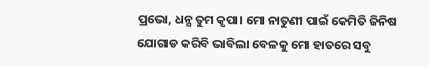ପ୍ରଭୋ, ଧନ୍ଯ ତୁମ କୃପା। ମୋ ନାତୁଣୀ ପାଇଁ କେମିତି ଜିନିଷ ଯୋଗାଡ କରିବି ଭାବିଲା ବେଳକୁ ମୋ ହାତରେ ସବୁ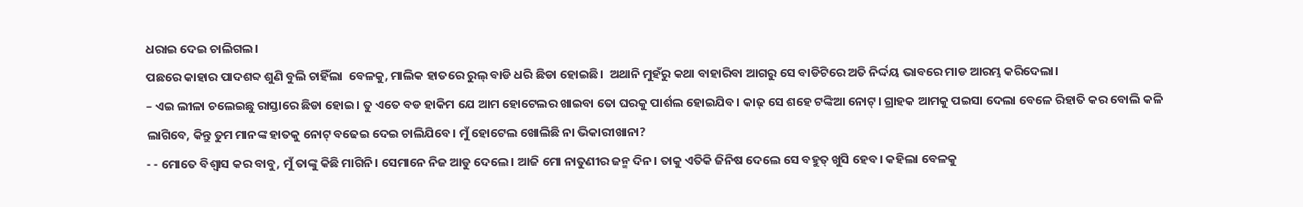ଧରାଇ ଦେଇ ଚାଲିଗଲ।
ପଛରେ କାହାର ପାଦଶବ୍ଦ ଶୁଣି ବୁଲି ଚାହିଁଲା  ବେଳକୁ, ମାଲିକ ହାତରେ ରୁଲ୍ ବାଡି ଧରି ଛିଡା ହୋଇଛି।  ଅଥାନି ମୁହଁରୁ କଥା ବାହାରିବା ଆଗରୁ ସେ ବାଡିଟିରେ ଅତି ନିର୍ଦ୍ଦୟ ଭାବରେ ମାଡ ଆରମ୍ଭ କରିଦେଲା।
– ଏଇ ଲୀଳା ଚଲେଇଛୁ ରାସ୍ତାରେ ଛିଡା ହୋଇ। ତୁ ଏତେ ବଡ ହାକିମ ଯେ ଆମ ହୋଟେଲର ଖାଇବା ତୋ ଘରକୁ ପାର୍ଶଲ ହୋଇଯିବ। କାଢ୍ ସେ ଶହେ ଟଙ୍କିଆ ନୋଟ୍। ଗ୍ରାହକ ଆମକୁ ପଇସା ଦେଲା ବେଳେ ରିହାତି କର ବୋଲି କଳି ଲାଗିବେ, କିନ୍ତୁ ତୁମ ମାନଙ୍କ ହାତକୁ ନୋଟ୍ ବଢେଇ ଦେଇ ଚାଲିଯିବେ। ମୁଁ ହୋଟେଲ ଖୋଲିଛି ନା ଭିକାରୀଖାନା?
- - ମୋତେ ବିଶ୍ବାସ କର ବାବୁ, ମୁଁ ତାଙ୍କୁ କିଛି ମାଗିନି। ସେମାନେ ନିଜ ଆଡୁ ଦେଲେ। ଆଜି ମୋ ନାତୁଣୀର ଜନ୍ମ ଦିନ। ତାକୁ ଏତିକି ଜିନିଷ ଦେଲେ ସେ ବହୁତ୍ ଖୁସି ହେବ। କହିଲା ବେଳକୁ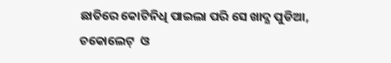ଛାତିରେ କୋଟିନିଧି ପାଇଲା ପରି ସେ ଖାଦ୍ଯ ପୁଡିଆ, ଚକୋଲେଟ୍  ଓ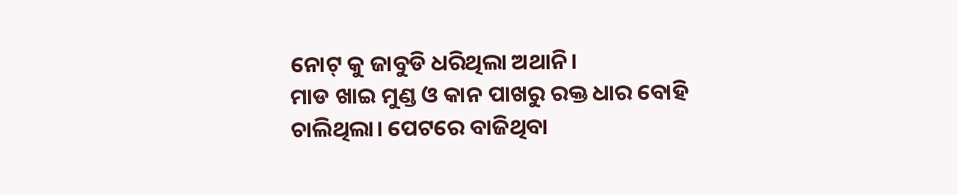ନୋଟ୍ କୁ ଜାବୁଡି ଧରିଥିଲା ଅଥାନି।
ମାଡ ଖାଇ ମୁଣ୍ଡ ଓ କାନ ପାଖରୁ ରକ୍ତ ଧାର ବୋହି ଚାଲିଥିଲା। ପେଟରେ ବାଜିଥିବା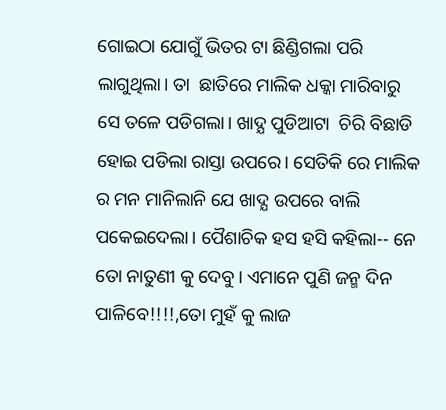ଗୋଇଠା ଯୋଗୁଁ ଭିତର ଟା ଛିଣ୍ଡିଗଲା ପରି ଲାଗୁଥିଲା। ତା  ଛାତିରେ ମାଲିକ ଧକ୍କା ମାରିବାରୁ ସେ ତଳେ ପଡିଗଲା। ଖାଦ୍ଯ ପୁଡିଆଟା  ଚିରି ବିଛାଡି ହୋଇ ପଡିଲା ରାସ୍ତା ଉପରେ। ସେତିକି ରେ ମାଲିକ ର ମନ ମାନିଲାନି ଯେ ଖାଦ୍ଯ ଉପରେ ବାଲି ପକେଇଦେଲା। ପୈଶାଚିକ ହସ ହସି କହିଲା-- ନେ ତୋ ନାତୁଣୀ କୁ ଦେବୁ। ଏମାନେ ପୁଣି ଜନ୍ମ ଦିନ ପାଳିବେ!!!!,ତୋ ମୁହଁ କୁ ଲାଜ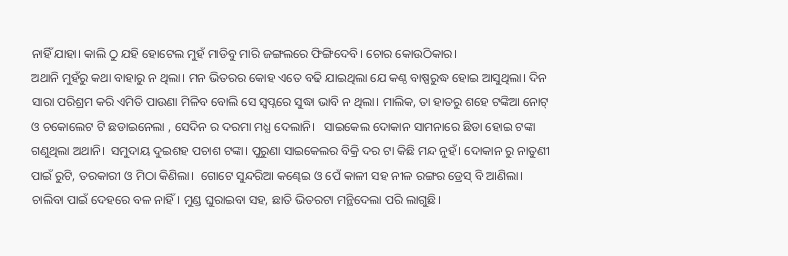ନାହିଁ ଯାହା। କାଲି ଠୁ ଯହି ହୋଟେଲ ମୁହଁ ମାଡିବୁ ମାରି ଜଙ୍ଗଲରେ ଫିଙ୍ଗିଦେବି। ଚୋର କୋଉଠିକାର।
ଅଥାନି ମୁହଁରୁ କଥା ବାହାରୁ ନ ଥିଲା। ମନ ଭିତରର କୋହ ଏତେ ବଢି ଯାଇଥିଲା ଯେ କଣ୍ଠ ବାଷ୍ପରୁଦ୍ଧ ହୋଇ ଆସୁଥିଲା। ଦିନ ସାରା ପରିଶ୍ରମ କରି ଏମିତି ପାଉଣା ମିଳିବ ବୋଲି ସେ ସ୍ବପ୍ନରେ ସୁଦ୍ଧା ଭାବି ନ ଥିଲା। ମାଲିକ, ତା ହାତରୁ ଶହେ ଟଙ୍କିଆ ନୋଟ୍ ଓ ଚକୋଲେଟ ଟି ଛଡାଇନେଲା , ସେଦିନ ର ଦରମା ମଧ୍ଯ ଦେଲାନି।   ସାଇକେଲ ଦୋକାନ ସାମନାରେ ଛିଡା ହୋଇ ଟଙ୍କା ଗଣୁଥିଲା ଅଥାନି।  ସମୁଦାୟ ଦୁଇଶହ ପଚାଶ ଟଙ୍କା। ପୁରୁଣା ସାଇକେଲର ବିକ୍ରି ଦର ଟା କିଛି ମନ୍ଦ ନୁହଁ। ଦୋକାନ ରୁ ନାତୁଣୀ ପାଇଁ ରୁଟି, ତରକାରୀ ଓ ମିଠା କିଣିଲା।  ଗୋଟେ ସୁନ୍ଦରିଆ କଣ୍ଢେଇ ଓ ପେଁ କାଳୀ ସହ ନୀଳ ରଙ୍ଗର ଡ୍ରେସ୍ ବି ଆଣିଲା।
ଚାଲିବା ପାଇଁ ଦେହରେ ବଳ ନାହିଁ। ମୁଣ୍ଡ ଘୁରାଇବା ସହ, ଛାତି ଭିତରଟା ମନ୍ଥିଦେଲା ପରି ଲାଗୁଛି।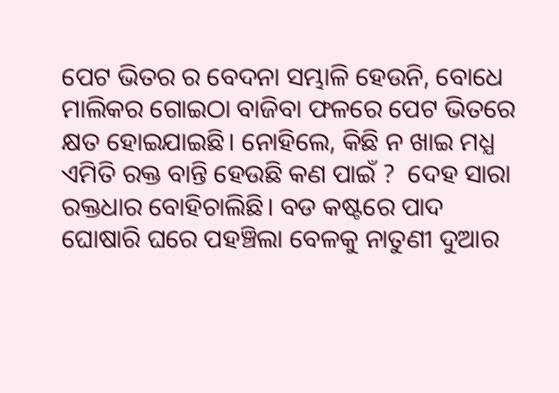ପେଟ ଭିତର ର ବେଦନା ସମ୍ଭାଳି ହେଉନି, ବୋଧେ ମାଲିକର ଗୋଇଠା ବାଜିବା ଫଳରେ ପେଟ ଭିତରେ କ୍ଷତ ହୋଇଯାଇଛି। ନୋହିଲେ, କିଛି ନ ଖାଇ ମଧ୍ଯ ଏମିତି ରକ୍ତ ବାନ୍ତି ହେଉଛି କଣ ପାଇଁ ?  ଦେହ ସାରା ରକ୍ତଧାର ବୋହିଚାଲିଛି। ବଡ କଷ୍ଟରେ ପାଦ ଘୋଷାରି ଘରେ ପହଞ୍ଚିଲା ବେଳକୁ ନାତୁଣୀ ଦୁଆର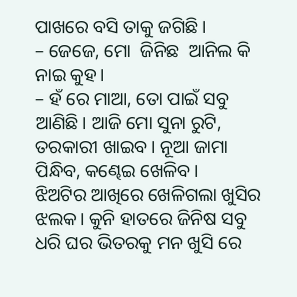ପାଖରେ ବସି ତାକୁ ଜଗିଛି।
– ଜେଜେ, ମୋ  ଜିନିଛ  ଆନିଲ କି ନାଇ କୁହ।
– ହଁ ରେ ମାଆ, ତୋ ପାଇଁ ସବୁ ଆଣିଛି। ଆଜି ମୋ ସୁନା ରୁଟି, ତରକାରୀ ଖାଇବ। ନୂଆ ଜାମା ପିନ୍ଧିବ, କଣ୍ଢେଇ ଖେଳିବ।
ଝିଅଟିର ଆଖିରେ ଖେଳିଗଲା ଖୁସିର ଝଲକ। କୁନି ହାତରେ ଜିନିଷ ସବୁ ଧରି ଘର ଭିତରକୁ ମନ ଖୁସି ରେ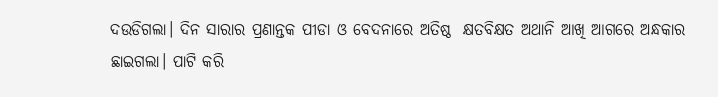ଦଉଡିଗଲା। ଦିନ ସାରାର ପ୍ରଣାନ୍ତକ ପୀଡା ଓ ବେଦନାରେ ଅତିଷ୍ଠ  କ୍ଷତବିକ୍ଷତ ଅଥାନି ଆଖି ଆଗରେ ଅନ୍ଧକାର ଛାଇଗଲା। ପାଟି କରି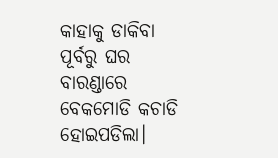କାହାକୁ ଡାକିବା ପୂର୍ବରୁ ଘର ବାରଣ୍ଡାରେ ବେକମୋଡି କଚାଡି ହୋଇପଡିଲା।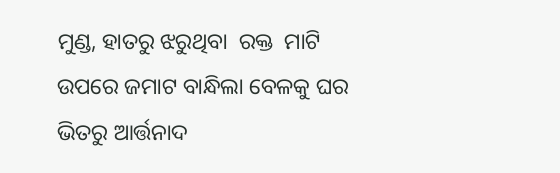ମୁଣ୍ଡ, ହାତରୁ ଝରୁଥିବା  ରକ୍ତ  ମାଟି ଉପରେ ଜମାଟ ବାନ୍ଧିଲା ବେଳକୁ ଘର ଭିତରୁ ଆର୍ତ୍ତନାଦ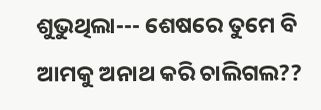ଶୁଭୁଥିଲା--- ଶେଷରେ ତୁମେ ବି ଆମକୁ ଅନାଥ କରି ଚାଲିଗଲ??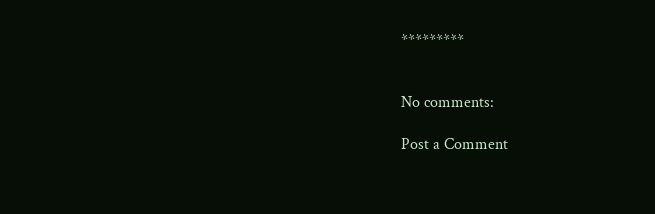*********


No comments:

Post a Comment